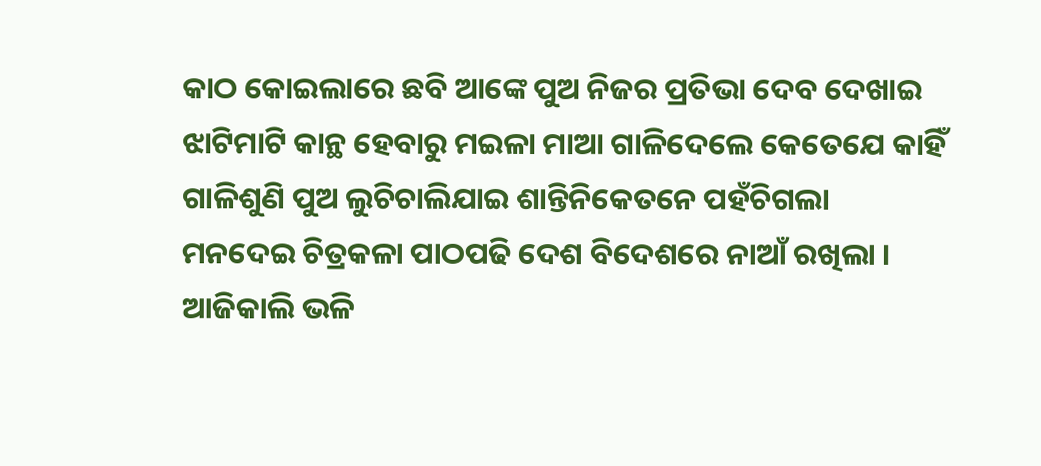କାଠ କୋଇଲାରେ ଛବି ଆଙ୍କେ ପୁଅ ନିଜର ପ୍ରତିଭା ଦେବ ଦେଖାଇ
ଝାଟିମାଟି କାନ୍ଥ ହେବାରୁ ମଇଳା ମାଆ ଗାଳିଦେଲେ କେତେଯେ କାହିଁ
ଗାଳିଶୁଣି ପୁଅ ଲୁଚିଚାଲିଯାଇ ଶାନ୍ତିନିକେତନେ ପହଁଚିଗଲା
ମନଦେଇ ଚିତ୍ରକଳା ପାଠପଢି ଦେଶ ବିଦେଶରେ ନାଆଁ ରଖିଲା ।
ଆଜିକାଲି ଭଳି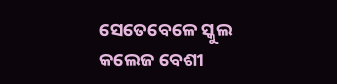ସେତେବେଳେ ସ୍କୁଲ କଲେଜ ବେଶୀ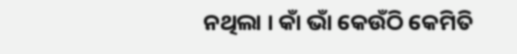ନଥିଲା । କାଁ ଭାଁ କେଉଁଠି କେମିତି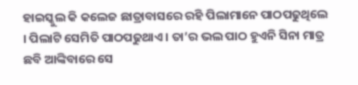ହାଇସ୍କୁଲ କି କଲେଜ ଛାତ୍ରାବାସରେ ରହି ପିଲାମାନେ ପାଠପଢୁଥିଲେ । ପିଲାଟି ସେମିତି ପାଠପଢୁଥାଏ । ତା’ର ଭଲ ପାଠ ହୁଏନି ସିନା ମାତ୍ର ଛବି ଆଙ୍କିବାରେ ସେ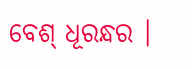ବେଶ୍ ଧୂରନ୍ଧର ।